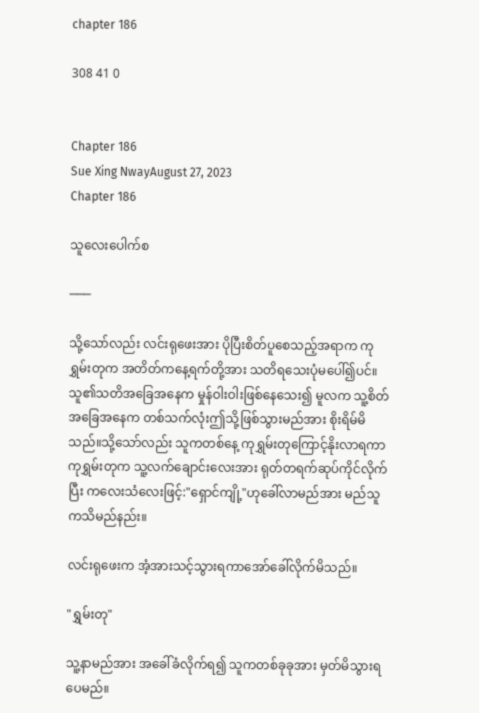chapter 186

308 41 0


Chapter 186
Sue Xing NwayAugust 27, 2023
Chapter 186

သူလေးပေါက်စ

───

သို့သော်လည်း လင်းရုဖေးအား ပိုပြီးစိတ်ပူစေသည့်အရာက ကုရွှမ်းတုက အတိတ်ကနေ့ရက်တို့အား သတိရသေးပုံမပေါ်၍ပင်။သူ၏သတိအခြေအနေက မှုန်ဝါးဝါးဖြစ်နေသေး၍ မူလက သူ့စိတ်အခြေအနေက တစ်သက်လုံးဤသို့ဖြစ်သွားမည်အား စိုးရိမ်မိသည်။သို့သော်လည်း သူကတစ်နေ့ ကုရွှမ်းတုကြောင့်နိုးလာရကာ ကုရွှမ်းတုက သူ့လက်ချောင်းလေးအား ရုတ်တရက်ဆုပ်ကိုင်လိုက်ပြီး ကလေးသံလေးဖြင့်:"ရှောင်ကျို့"ဟုခေါ်လာမည်အား မည်သူကသိမည်နည်း။

လင်းရုဖေးက အံ့အားသင့်သွားရကာအော်ခေါ်လိုက်မိသည်။

"ရွှမ်းတု"

သူ့နာမည်အား အခေါ်ခံလိုက်ရ၍ သူကတစ်ခုခုအား မှတ်မိသွားရပေမည်။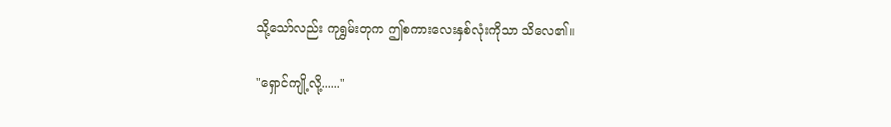သို့သော်လည်း ကုရွှမ်းတုက ဤစကားလေးနှစ်လုံးကိုသာ သိလေ၏။

"ရှောင်ကျို့လို့......"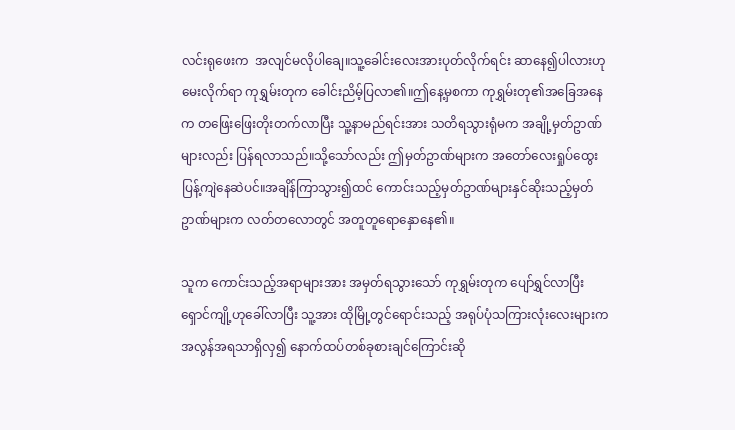လင်းရုဖေးက  အလျင်မလိုပါချေ။သူ့ခေါင်းလေးအားပုတ်လိုက်ရင်း ဆာနေ၍ပါလားဟု မေးလိုက်ရာ ကုရွှမ်းတုက ခေါင်းညိမ့်ပြလာ၏။ဤနေ့မှစကာ ကုရွှမ်းတု၏အခြေအနေက တဖြေးဖြေးတိုးတက်လာပြီး သူ့နာမည်ရင်းအား သတိရသွားရုံမက အချို့မှတ်ဥာဏ်များလည်း ပြန်ရလာသည်။သို့သော်လည်း ဤမှတ်ဥာဏ်များက အတော်လေးရှုပ်ထွေးပြန့်ကျဲနေဆဲပင်။အချိန်ကြာသွား၍ထင် ကောင်းသည့်မှတ်ဥာဏ်များနှင်ဆိုးသည့်မှတ်ဥာဏ်များက လတ်တလောတွင် အတူတူရောနှောနေ၏။

သူက ကောင်းသည့်အရာများအား အမှတ်ရသွားသော် ကုရွှမ်းတုက ပျော်ရွှင်လာပြီး ရှောင်ကျို့ဟုခေါ်လာပြီး သူ့အား ထိုမြို့တွင်ရောင်းသည့် အရုပ်ပုံသကြားလုံးလေးများက အလွန်အရသာရှိလှ၍ နောက်ထပ်တစ်ခုစားချင်ကြောင်းဆို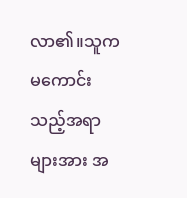လာ၏။သူက မကောင်းသည့်အရာများအား အ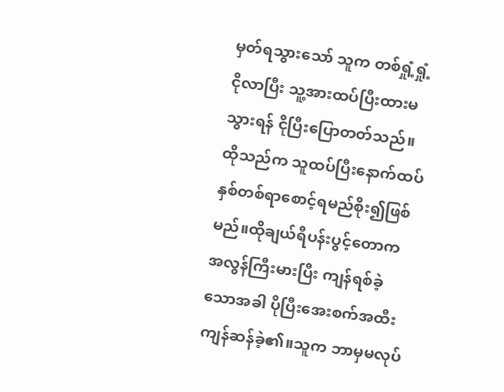မှတ်ရသွားသော် သူက တစ်ရှုံ့ရှုံ့ငိုလာပြီး သူ့အားထပ်ပြီးထားမသွားရန် ငိုပြီးပြောတတ်သည်။ထိုသည်က သူထပ်ပြီးနောက်ထပ်နှစ်တစ်ရာစောင့်ရမည်စိုး၍ဖြစ်မည်။ထိုချယ်ရီပန်းပွင့်တောက အလွန်ကြီးမားပြီး ကျန်ရစ်ခဲ့သောအခါ ပိုပြီးအေးစက်အထီးကျန်ဆန်ခဲ့၏။သူက ဘာမှမလုပ်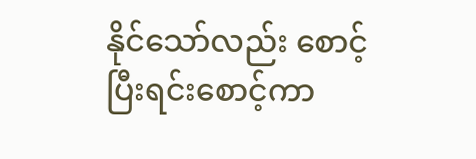နိုင်သော်လည်း စောင့်ပြီးရင်းစောင့်ကာ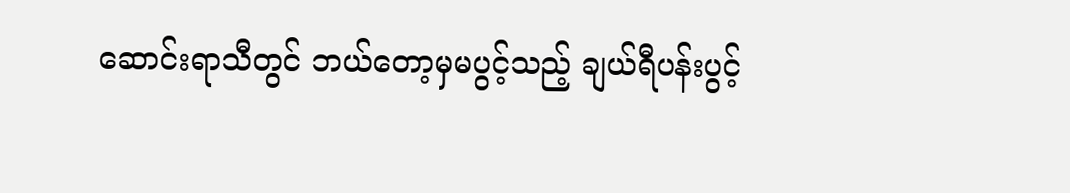ဆောင်းရာသီတွင် ဘယ်တော့မှမပွင့်သည့် ချယ်ရီပန်းပွင့်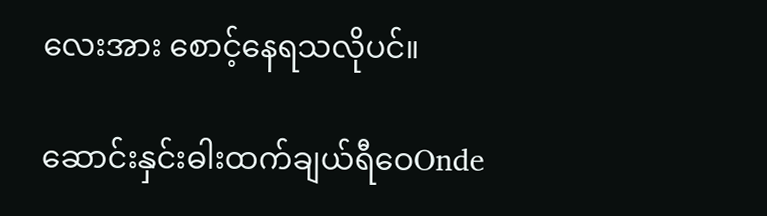လေးအား စောင့်နေရသလိုပင်။

ဆောင်းနှင်းဓါးထက်ချယ်ရီဝေOnde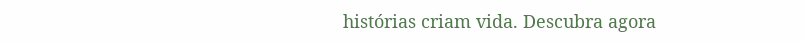histórias criam vida. Descubra agora